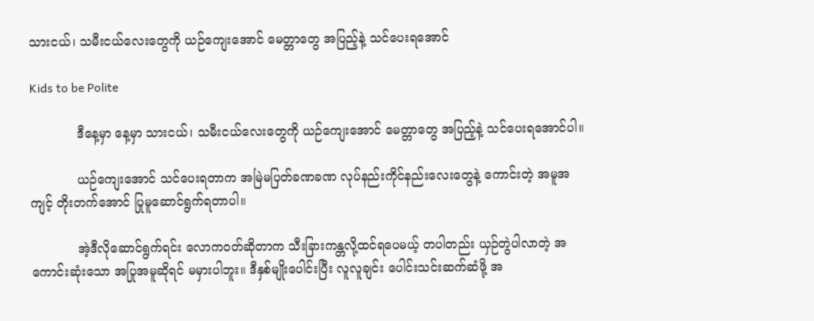သားငယ်၊ သမီးငယ်လေးတွေကို ယဉ်ကျေးအောင် မေတ္တာတွေ အပြည့်နဲ့ သင်ပေးရအောင်

Kids to be Polite

            ဒီနေ့မှာ နေ့မှာ သားငယ်၊ သမီးငယ်လေးတွေကို ယဉ်ကျေးအောင် မေတ္တာတွေ အပြည့်နဲ့ သင်ပေးရအောင်ပါ။

            ယဉ်ကျေးအောင် သင်ပေးရတာက အမြဲမပြတ်ခဏခဏ လုပ်နည်းကိုင်နည်းလေးတွေနဲ့ ကောင်းတဲ့ အမူအကျင့် တိုးတက်အောင် ပြုမူဆောင်ရွက်ရတာပါ။

            အဲ့ဒီလိုဆောင်ရွက်ရင်း လောကဝတ်ဆိုတာက သီးခြားကန္တလို့ထင်ရပေမယ့် တပါတည်း ယှဉ်တွဲပါလာတဲ့ အကောင်းဆုံးသော အပြုအမူဆိုရင် မမှားပါဘူး။ ဒီနှစ်မျိုးပေါင်းပြီး လူလူချင်း ပေါင်းသင်းဆက်ဆံဖို့ အ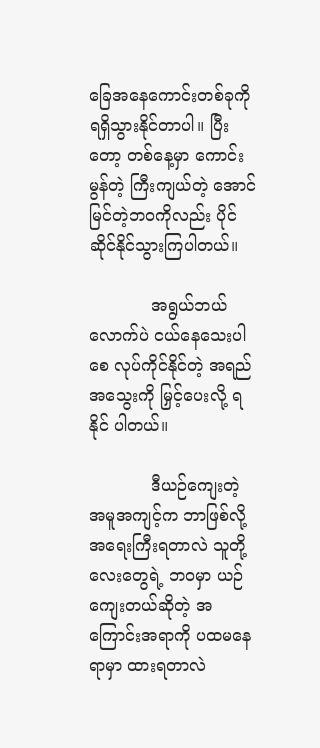ခြေအနေကောင်းတစ်ခုကို ရရှိသွားနိုင်တာပါ။ ပြီးတော့ တစ်နေ့မှာ ကောင်းမွန်တဲ့ ကြီးကျယ်တဲ့ အောင်မြင်တဲ့ဘဝကိုလည်း ပိုင်ဆိုင်နိုင်သွားကြပါတယ်။

            အရွယ်ဘယ်လောက်ပဲ ငယ်နေသေးပါစေ လုပ်ကိုင်နိုင်တဲ့ အရည်အသွေးကို မြှင့်ပေးလို့ ရနိုင် ပါတယ်။

            ဒီယဉ်ကျေးတဲ့ အမူအကျင့်က ဘာဖြစ်လို့ အရေးကြီးရတာလဲ သူတို့လေးတွေရဲ့ ဘဝမှာ ယဉ်ကျေးတယ်ဆိုတဲ့ အကြောင်းအရာကို ပထမနေရာမှာ ထားရတာလဲ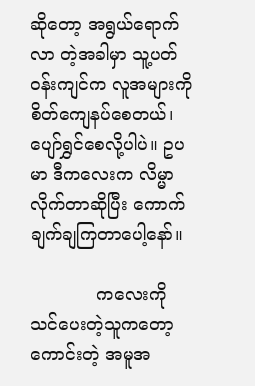ဆိုတော့ အရွယ်ရောက်လာ တဲ့အခါမှာ သူ့ပတ်ဝန်းကျင်က လူအများကို စိတ်ကျေနပ်စေတယ်၊ ပျော်ရွှင်စေလို့ပါပဲ။ ဥပမာ ဒီကလေးက လိမ္မာလိုက်တာဆိုပြီး ကောက်ချက်ချကြတာပေါ့နော်။

            ကလေးကို သင်ပေးတဲ့သူကတော့ ကောင်းတဲ့ အမူအ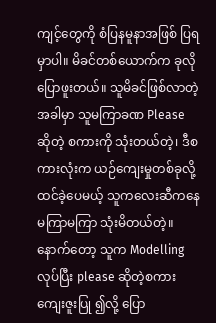ကျင့်တွေကို စံပြနမူနာအဖြစ် ပြရမှာပါ။ မိခင်တစ်ယောက်က ခုလိုပြောဖူးတယ်။ သူမိခင်ဖြစ်လာတဲ့အခါမှာ သူမကြာခဏ Please ဆိုတဲ့ စကားကို သုံးတယ်တဲ့၊ ဒီစကားလုံးက ယဉ်ကျေးမှုတစ်ခုလို့ ထင်ခဲ့ပေမယ့် သူကလေးဆီကနေ မကြာမကြာ သုံးမိတယ်တဲ့။ နောက်တော့ သူက Modelling လုပ်ပြီး please ဆိုတဲ့စကား ကျေးဇူးပြု ၍လို့ ပြော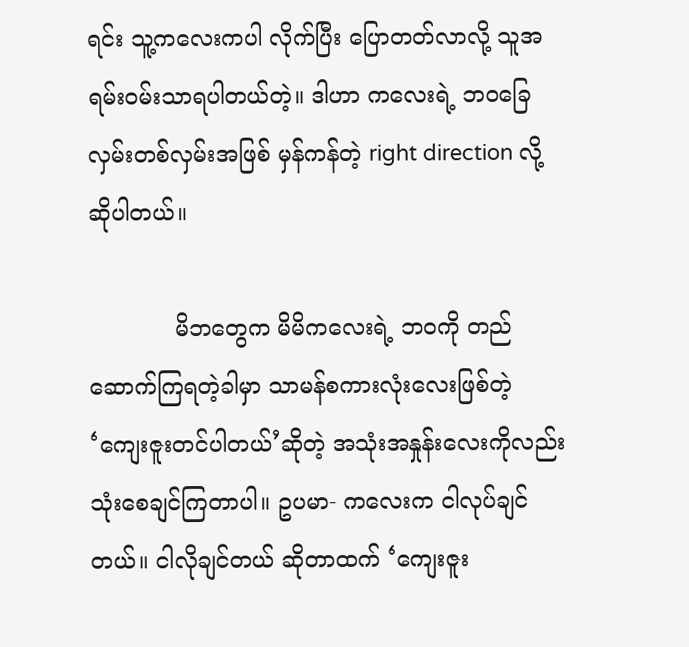ရင်း သူ့ကလေးကပါ လိုက်ပြီး ပြောတတ်လာလို့ သူအရမ်းဝမ်းသာရပါတယ်တဲ့။ ဒါဟာ ကလေးရဲ့ ဘဝခြေလှမ်းတစ်လှမ်းအဖြစ် မှန်ကန်တဲ့ right direction လို့ ဆိုပါတယ်။

            မိဘတွေက မိမိကလေးရဲ့ ဘဝကို တည်ဆောက်ကြရတဲ့ခါမှာ သာမန်စကားလုံးလေးဖြစ်တဲ့ ‘ကျေးဇူးတင်ပါတယ်’ဆိုတဲ့ အသုံးအနှုန်းလေးကိုလည်း သုံးစေချင်ကြတာပါ။ ဥပမာ- ကလေးက ငါလုပ်ချင်တယ်။ ငါလိုချင်တယ် ဆိုတာထက် ‘ကျေးဇူး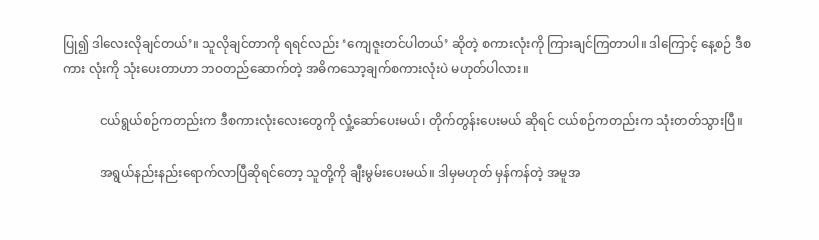ပြု၍ ဒါလေးလိုချင်တယ်’။ သူလိုချင်တာကို ရရင်လည်း ‘ကျေဇူးတင်ပါတယ်’ ဆိုတဲ့ စကားလုံးကို ကြားချင်ကြတာပါ။ ဒါကြောင့် နေ့စဉ် ဒီစကား လုံးကို သုံးပေးတာဟာ ဘဝတည်ဆောက်တဲ့ အဓိကသော့ချက်စကားလုံးပဲ မဟုတ်ပါလား။

            ငယ်ရွယ်စဉ်ကတည်းက ဒီစကားလုံးလေးတွေကို လှုံ့ဆော်ပေးမယ်၊ တိုက်တွန်းပေးမယ် ဆိုရင် ငယ်စဉ်ကတည်းက သုံးတတ်သွားပြီ။

            အရွယ်နည်းနည်းရောက်လာပြီဆိုရင်တော့ သူတို့ကို ချီးမွမ်းပေးမယ်။ ဒါမှမဟုတ် မှန်ကန်တဲ့ အမူအ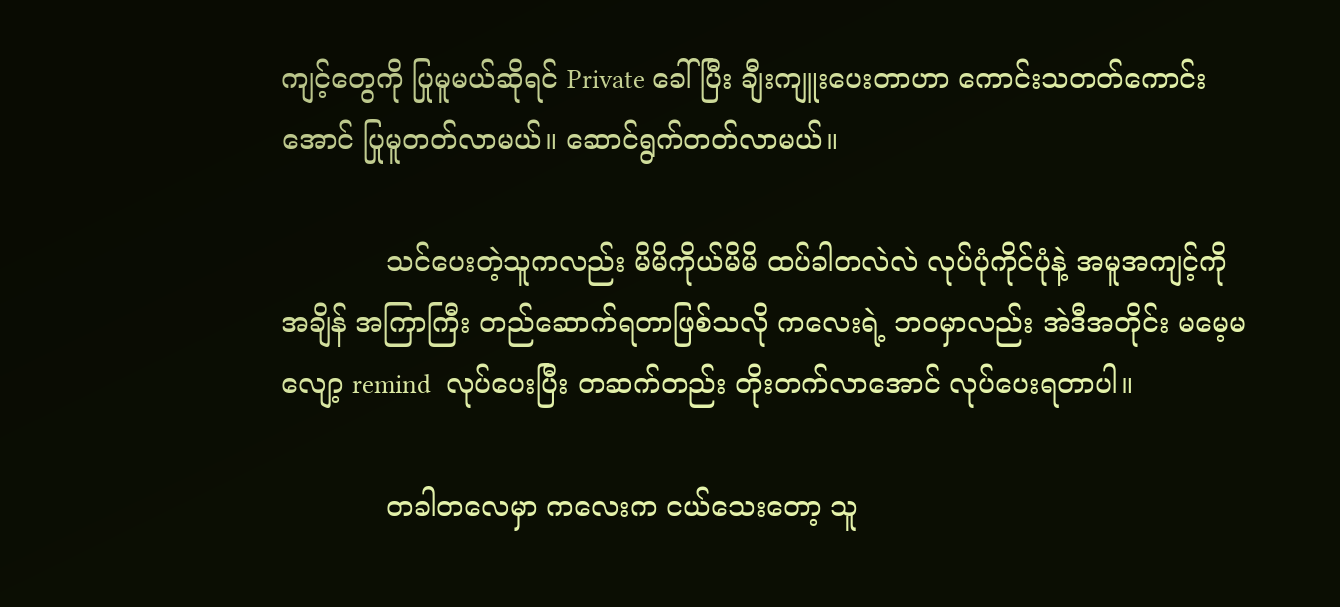ကျင့်တွေကို ပြုမူမယ်ဆိုရင် Private ခေါ်ပြီး ချီးကျူးပေးတာဟာ ကောင်းသတတ်ကောင်း အောင် ပြုမူတတ်လာမယ်။ ဆောင်ရွက်တတ်လာမယ်။

            သင်ပေးတဲ့သူကလည်း မိမိကိုယ်မိမိ ထပ်ခါတလဲလဲ လုပ်ပုံကိုင်ပုံနဲ့ အမူအကျင့်ကို အချိန် အကြာကြီး တည်ဆောက်ရတာဖြစ်သလို ကလေးရဲ့ ဘဝမှာလည်း အဲဒီအတိုင်း မမေ့မလျော့ remind  လုပ်ပေးပြီး တဆက်တည်း တိုးတက်လာအောင် လုပ်ပေးရတာပါ။

            တခါတလေမှာ ကလေးက ငယ်သေးတော့ သူ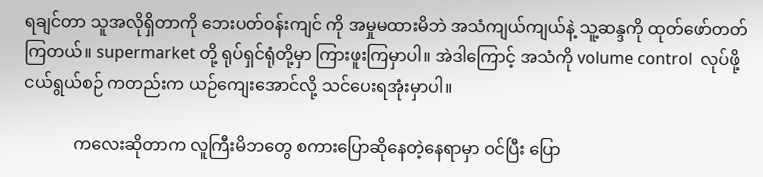ရချင်တာ သူအလိုရှိတာကို ဘေးပတ်ဝန်းကျင် ကို အမှုမထားမိဘဲ အသံကျယ်ကျယ်နဲ့ သူ့ဆန္ဒကို ထုတ်ဖော်တတ်ကြတယ်။ supermarket တို့ ရုပ်ရှင်ရုံတို့မှာ ကြားဖူးကြမှာပါ။ အဲဒါကြောင့် အသံကို volume control  လုပ်ဖို့ ငယ်ရွယ်စဉ် ကတည်းက ယဉ်ကျေးအောင်လို့ သင်ပေးရအုံးမှာပါ။

            ကလေးဆိုတာက လူကြီးမိဘတွေ စကားပြောဆိုနေတဲ့နေရာမှာ ဝင်ပြီး ပြော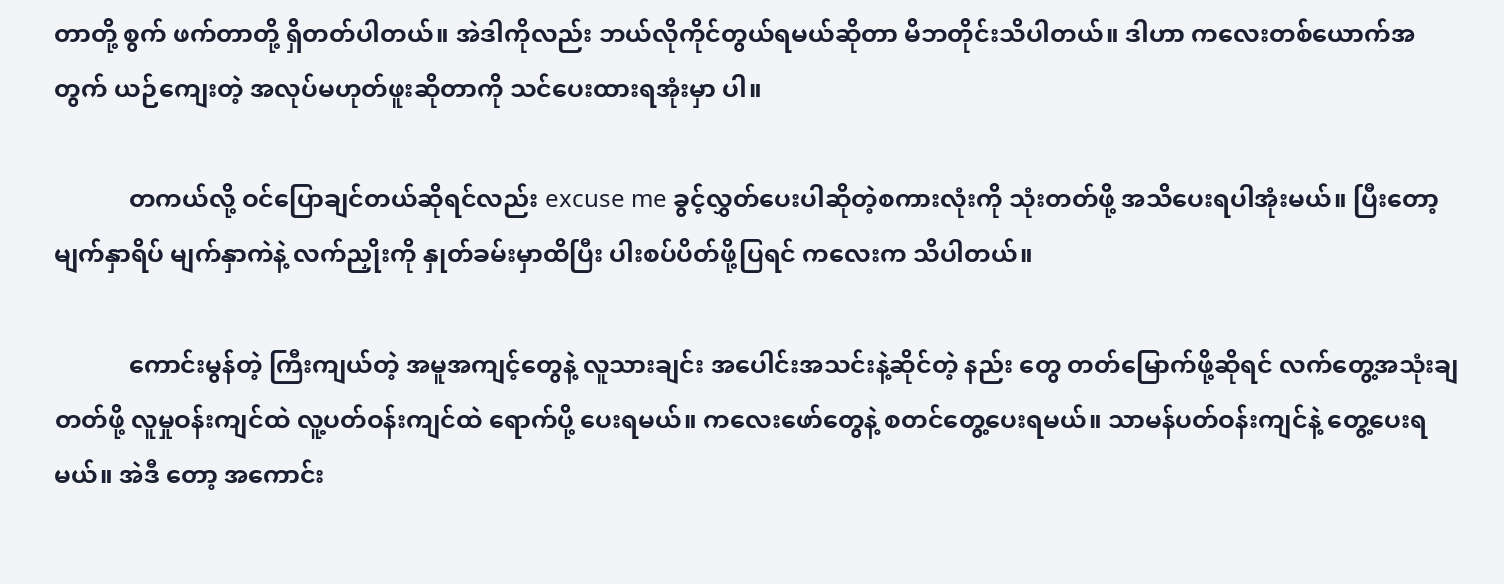တာတို့ စွက် ဖက်တာတို့ ရှိတတ်ပါတယ်။ အဲဒါကိုလည်း ဘယ်လိုကိုင်တွယ်ရမယ်ဆိုတာ မိဘတိုင်းသိပါတယ်။ ဒါဟာ ကလေးတစ်ယောက်အတွက် ယဉ်ကျေးတဲ့ အလုပ်မဟုတ်ဖူးဆိုတာကို သင်ပေးထားရအုံးမှာ ပါ။

            တကယ်လို့ ဝင်ပြောချင်တယ်ဆိုရင်လည်း excuse me ခွင့်လွှတ်ပေးပါဆိုတဲ့စကားလုံးကို သုံးတတ်ဖို့ အသိပေးရပါအုံးမယ်။ ပြီးတော့ မျက်နှာရိပ် မျက်နှာကဲနဲ့ လက်ညှိုးကို နှုတ်ခမ်းမှာထိပြီး ပါးစပ်ပိတ်ဖို့ပြရင် ကလေးက သိပါတယ်။

            ကောင်းမွန်တဲ့ ကြီးကျယ်တဲ့ အမူအကျင့်တွေနဲ့ လူသားချင်း အပေါင်းအသင်းနဲ့ဆိုင်တဲ့ နည်း တွေ တတ်မြောက်ဖို့ဆိုရင် လက်တွေ့အသုံးချတတ်ဖို့ လူမှုဝန်းကျင်ထဲ လူ့ပတ်ဝန်းကျင်ထဲ ရောက်ပို့ ပေးရမယ်။ ကလေးဖော်တွေနဲ့ စတင်တွေ့ပေးရမယ်။ သာမန်ပတ်ဝန်းကျင်နဲ့ တွေ့ပေးရမယ်။ အဲဒီ တော့ အကောင်း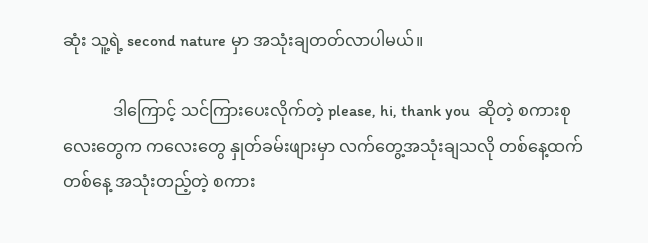ဆုံး သူ့ရဲ့ second nature မှာ အသုံးချတတ်လာပါမယ်။

            ဒါကြောင့် သင်ကြားပေးလိုက်တဲ့ please, hi, thank you  ဆိုတဲ့ စကားစုလေးတွေက ကလေးတွေ နှုတ်ခမ်းဖျားမှာ လက်တွေ့အသုံးချသလို တစ်နေ့ထက်တစ်နေ့ အသုံးတည့်တဲ့ စကား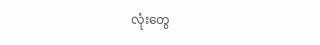လုံးတွေ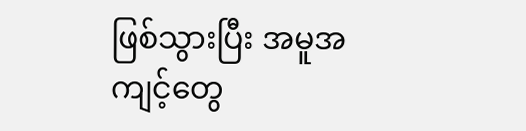ဖြစ်သွားပြီး အမူအကျင့်တွေ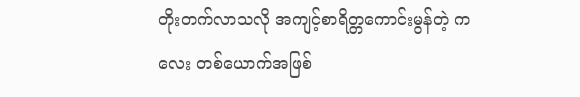တိုးတက်လာသလို အကျင့်စာရိတ္တကောင်းမွန်တဲ့ ကလေး တစ်ယောက်အဖြစ်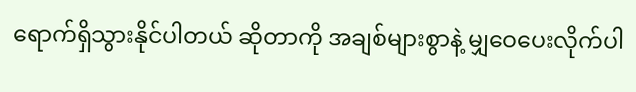ရောက်ရှိသွားနိုင်ပါတယ် ဆိုတာကို အချစ်များစွာနဲ့ မျှဝေပေးလိုက်ပါ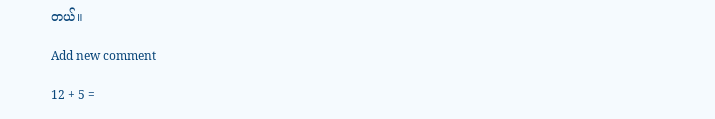တယ်။

Add new comment

12 + 5 =